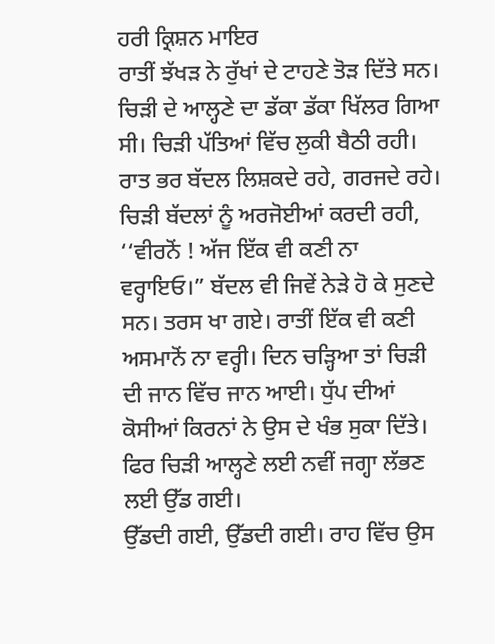ਹਰੀ ਕ੍ਰਿਸ਼ਨ ਮਾਇਰ
ਰਾਤੀਂ ਝੱਖੜ ਨੇ ਰੁੱਖਾਂ ਦੇ ਟਾਹਣੇ ਤੋੜ ਦਿੱਤੇ ਸਨ। ਚਿੜੀ ਦੇ ਆਲ੍ਹਣੇ ਦਾ ਡੱਕਾ ਡੱਕਾ ਖਿੱਲਰ ਗਿਆ ਸੀ। ਚਿੜੀ ਪੱਤਿਆਂ ਵਿੱਚ ਲੁਕੀ ਬੈਠੀ ਰਹੀ। ਰਾਤ ਭਰ ਬੱਦਲ ਲਿਸ਼ਕਦੇ ਰਹੇ, ਗਰਜਦੇ ਰਹੇ। ਚਿੜੀ ਬੱਦਲਾਂ ਨੂੰ ਅਰਜੋਈਆਂ ਕਰਦੀ ਰਹੀ, ‘‘ਵੀਰਨੋਂ ! ਅੱਜ ਇੱਕ ਵੀ ਕਣੀ ਨਾ ਵਰ੍ਹਾਇਓ।” ਬੱਦਲ ਵੀ ਜਿਵੇਂ ਨੇੜੇ ਹੋ ਕੇ ਸੁਣਦੇ ਸਨ। ਤਰਸ ਖਾ ਗਏ। ਰਾਤੀਂ ਇੱਕ ਵੀ ਕਣੀ ਅਸਮਾਨੋਂ ਨਾ ਵਰ੍ਹੀ। ਦਿਨ ਚੜ੍ਹਿਆ ਤਾਂ ਚਿੜੀ ਦੀ ਜਾਨ ਵਿੱਚ ਜਾਨ ਆਈ। ਧੁੱਪ ਦੀਆਂ ਕੋਸੀਆਂ ਕਿਰਨਾਂ ਨੇ ਉਸ ਦੇ ਖੰਭ ਸੁਕਾ ਦਿੱਤੇ। ਫਿਰ ਚਿੜੀ ਆਲ੍ਹਣੇ ਲਈ ਨਵੀਂ ਜਗ੍ਹਾ ਲੱਭਣ ਲਈ ਉੱਡ ਗਈ।
ਉੱਡਦੀ ਗਈ, ਉੱਡਦੀ ਗਈ। ਰਾਹ ਵਿੱਚ ਉਸ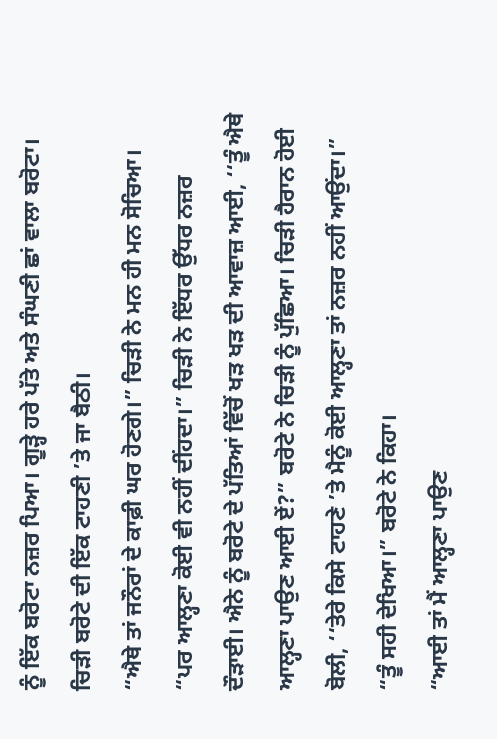ਨੂੰ ਇੱਕ ਬਰੋਟਾ ਨਜ਼ਰ ਪਿਆ। ਗੂੜ੍ਹੇ ਹਰੇ ਪੱਤੇ ਅਤੇ ਸੰਘਣੀ ਛਾਂ ਵਾਲਾ ਬਰੋਟਾ। ਚਿੜੀ ਬਰੋਟੇ ਦੀ ਇੱਕ ਟਾਹਣੀ ’ਤੇ ਜਾ ਬੈਠੀ।
“ਐਥੇ ਤਾਂ ਜਨੌਰਾਂ ਦੇ ਕਾਫ਼ੀ ਘਰ ਹੋਣਗੇ।” ਚਿੜੀ ਨੇ ਮਨ ਹੀ ਮਨ ਸੋਚਿਆ।
“ਪਰ ਆਲ੍ਹਣਾ ਕੋਈ ਵੀ ਨਹੀਂ ਦੀਂਹਦਾ।” ਚਿੜੀ ਨੇ ਇੱਧਰ ਉੱਧਰ ਨਜ਼ਰ ਦੌੜਾਈ। ਐਨੇ ਨੂੰ ਬਰੋਟੇ ਦੇ ਪੱਤਿਆਂ ਵਿੱਚੋਂ ਖੜ ਖੜ ਦੀ ਆਵਾਜ਼ ਆਈ, ‘‘ਤੂੰ ਐਥੇ ਆਲ੍ਹਣਾ ਪਾਉਣ ਆਈ ਏਂ?” ਬਰੋਟੇ ਨੇ ਚਿੜੀ ਨੂੰ ਪੁੱਛਿਆ। ਚਿੜੀ ਹੈਰਾਨ ਹੋਈ ਬੋਲੀ, ‘‘ਤੇਰੇ ਕਿਸੇ ਟਾਹਣੇ ’ਤੇ ਮੈਨੂੰ ਕੋਈ ਆਲ੍ਹਣਾ ਤਾਂ ਨਜ਼ਰ ਨਹੀਂ ਆਉਂਦਾ।”
“ਤੂੰ ਸਹੀ ਦੇਖਿਆ।” ਬਰੋਟੇ ਨੇ ਕਿਹਾ।
“ਆਈ ਤਾਂ ਮੈਂ ਆਲ੍ਹਣਾ ਪਾਉਣ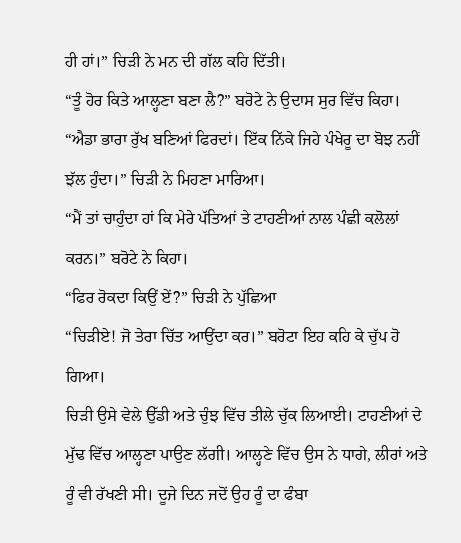ਹੀ ਹਾਂ।” ਚਿੜੀ ਨੇ ਮਨ ਦੀ ਗੱਲ ਕਹਿ ਦਿੱਤੀ।
“ਤੂੰ ਹੋਰ ਕਿਤੇ ਆਲ੍ਹਣਾ ਬਣਾ ਲੈ?” ਬਰੋਟੇ ਨੇ ਉਦਾਸ ਸੁਰ ਵਿੱਚ ਕਿਹਾ।
“ਐਡਾ ਭਾਰਾ ਰੁੱਖ ਬਣਿਆਂ ਫਿਰਦਾਂ। ਇੱਕ ਨਿੱਕੇ ਜਿਹੇ ਪੰਖੇਰੂ ਦਾ ਬੋਝ ਨਹੀਂ ਝੱਲ ਹੁੰਦਾ।” ਚਿੜੀ ਨੇ ਮਿਹਣਾ ਮਾਰਿਆ।
“ਮੈਂ ਤਾਂ ਚਾਹੁੰਦਾ ਹਾਂ ਕਿ ਮੇਰੇ ਪੱਤਿਆਂ ਤੇ ਟਾਹਣੀਆਂ ਨਾਲ ਪੰਛੀ ਕਲੋਲਾਂ ਕਰਨ।” ਬਰੋਟੇ ਨੇ ਕਿਹਾ।
“ਫਿਰ ਰੋਕਦਾ ਕਿਉਂ ਏਂ?” ਚਿੜੀ ਨੇ ਪੁੱਛਿਆ
“ਚਿੜੀਏ! ਜੋ ਤੇਰਾ ਚਿੱਤ ਆਉਂਦਾ ਕਰ।” ਬਰੋਟਾ ਇਹ ਕਹਿ ਕੇ ਚੁੱਪ ਹੋ ਗਿਆ।
ਚਿੜੀ ਉਸੇ ਵੇਲੇ ਉੱਡੀ ਅਤੇ ਚੁੰਝ ਵਿੱਚ ਤੀਲੇ ਚੁੱਕ ਲਿਆਈ। ਟਾਹਣੀਆਂ ਦੇ ਮੁੱਢ ਵਿੱਚ ਆਲ੍ਹਣਾ ਪਾਉਣ ਲੱਗੀ। ਆਲ੍ਹਣੇ ਵਿੱਚ ਉਸ ਨੇ ਧਾਗੇ, ਲੀਰਾਂ ਅਤੇ ਰੂੰ ਵੀ ਰੱਖਣੀ ਸੀ। ਦੂਜੇ ਦਿਨ ਜਦੋਂ ਉਹ ਰੂੰ ਦਾ ਫੰਬਾ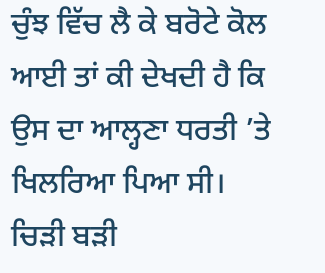ਚੁੰਝ ਵਿੱਚ ਲੈ ਕੇ ਬਰੋਟੇ ਕੋਲ ਆਈ ਤਾਂ ਕੀ ਦੇਖਦੀ ਹੈ ਕਿ ਉਸ ਦਾ ਆਲ੍ਹਣਾ ਧਰਤੀ ’ਤੇ ਖਿਲਰਿਆ ਪਿਆ ਸੀ। ਚਿੜੀ ਬੜੀ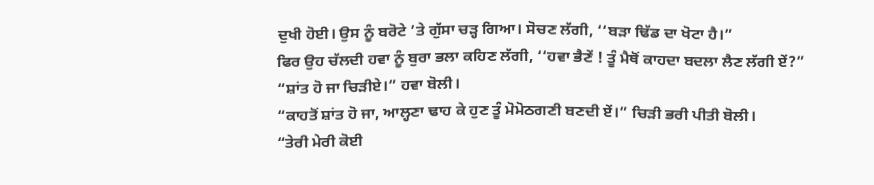ਦੁਖੀ ਹੋਈ। ਉਸ ਨੂੰ ਬਰੋਟੇ ’ਤੇ ਗੁੱਸਾ ਚੜ੍ਹ ਗਿਆ। ਸੋਚਣ ਲੱਗੀ, ‘‘ਬੜਾ ਢਿੱਡ ਦਾ ਖੋਟਾ ਹੈ।”
ਫਿਰ ਉਹ ਚੱਲਦੀ ਹਵਾ ਨੂੰ ਬੁਰਾ ਭਲਾ ਕਹਿਣ ਲੱਗੀ, ‘‘ਹਵਾ ਭੈਣੇਂ ! ਤੂੰ ਮੈਥੋਂ ਕਾਹਦਾ ਬਦਲਾ ਲੈਣ ਲੱਗੀ ਏਂ?”
“ਸ਼ਾਂਤ ਹੋ ਜਾ ਚਿੜੀਏ।” ਹਵਾ ਬੋਲੀ।
“ਕਾਹਤੋਂ ਸ਼ਾਂਤ ਹੋ ਜਾ, ਆਲ੍ਹਣਾ ਢਾਹ ਕੇ ਹੁਣ ਤੂੰ ਮੋਮੋਠਗਣੀ ਬਣਦੀ ਏਂ।” ਚਿੜੀ ਭਰੀ ਪੀਤੀ ਬੋਲੀ।
“ਤੇਰੀ ਮੇਰੀ ਕੋਈ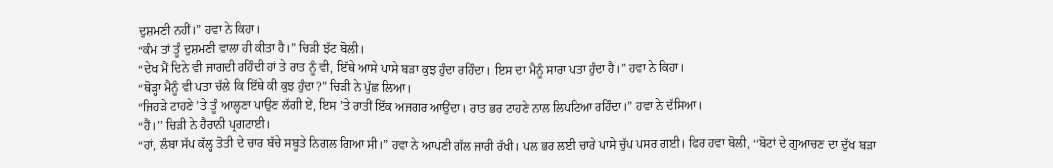ਦੁਸ਼ਮਣੀ ਨਹੀਂ।” ਹਵਾ ਨੇ ਕਿਹਾ।
“ਕੰਮ ਤਾਂ ਤੂੰ ਦੁਸ਼ਮਣੀ ਵਾਲਾ ਹੀ ਕੀਤਾ ਹੈ।” ਚਿੜੀ ਝੱਟ ਬੋਲੀ।
“ਦੇਖ ਮੈਂ ਦਿਨੇ ਵੀ ਜਾਗਦੀ ਰਹਿੰਦੀ ਹਾਂ ਤੇ ਰਾਤ ਨੂੰ ਵੀ, ਇੱਥੇ ਆਸੇ ਪਾਸੇ ਬੜਾ ਕੁਝ ਹੁੰਦਾ ਰਹਿੰਦਾ। ਇਸ ਦਾ ਮੈਨੂੰ ਸਾਰਾ ਪਤਾ ਹੁੰਦਾ ਹੈ।” ਹਵਾ ਨੇ ਕਿਹਾ।
“ਥੋੜ੍ਹਾ ਮੈਨੂੰ ਵੀ ਪਤਾ ਚੱਲੇ ਕਿ ਇੱਥੇ ਕੀ ਕੁਝ ਹੁੰਦਾ?” ਚਿੜੀ ਨੇ ਪੁੱਛ ਲਿਆ।
“ਜਿਹੜੇ ਟਾਹਣੇ ’ਤੇ ਤੂੰ ਆਲ੍ਹਣਾ ਪਾਉਣ ਲੱਗੀ ਏਂ, ਇਸ ’ਤੇ ਰਾਤੀਂ ਇੱਕ ਅਜਗਰ ਆਉਂਦਾ। ਰਾਤ ਭਰ ਟਾਹਣੇ ਨਾਲ ਲਿਪਟਿਆ ਰਹਿੰਦਾ।” ਹਵਾ ਨੇ ਦੱਸਿਆ।
“ਹੈਂ।’’ ਚਿੜੀ ਨੇ ਹੈਰਾਨੀ ਪ੍ਰਗਟਾਈ।
“ਹਾਂ, ਲੰਬਾ ਸੱਪ ਕੱਲ੍ਹ ਤੋਤੀ ਦੇ ਚਾਰ ਬੱਚੇ ਸਬੂਤੇ ਨਿਗਲ ਗਿਆ ਸੀ।” ਹਵਾ ਨੇ ਆਪਣੀ ਗੱਲ ਜਾਰੀ ਰੱਖੀ। ਪਲ ਭਰ ਲਈ ਚਾਰੇ ਪਾਸੇ ਚੁੱਪ ਪਸਰ ਗਈ। ਫਿਰ ਹਵਾ ਬੋਲੀ, ‘‘ਬੋਟਾਂ ਦੇ ਗੁਆਚਣ ਦਾ ਦੁੱਖ ਬੜਾ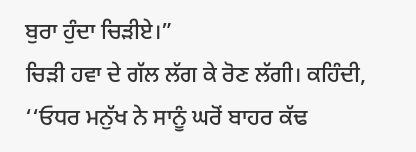ਬੁਰਾ ਹੁੰਦਾ ਚਿੜੀਏ।”
ਚਿੜੀ ਹਵਾ ਦੇ ਗੱਲ ਲੱਗ ਕੇ ਰੋਣ ਲੱਗੀ। ਕਹਿੰਦੀ, ‘‘ਓਧਰ ਮਨੁੱਖ ਨੇ ਸਾਨੂੰ ਘਰੋਂ ਬਾਹਰ ਕੱਢ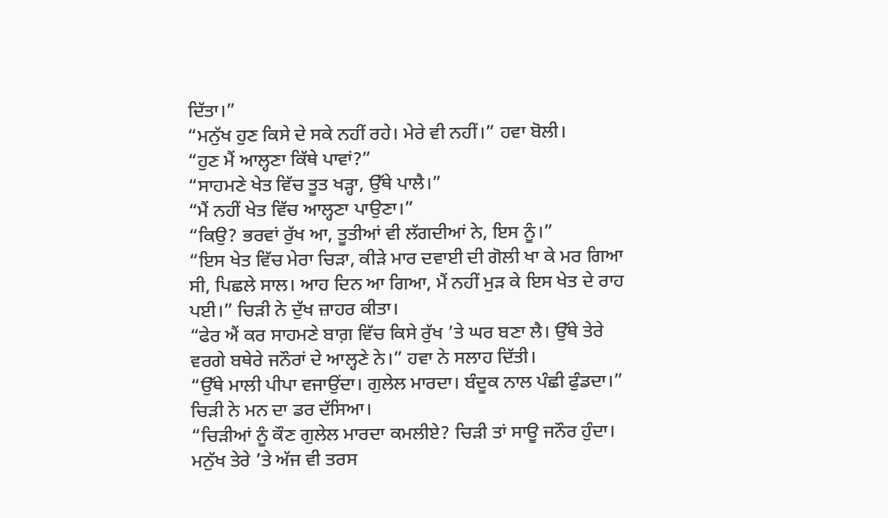ਦਿੱਤਾ।”
“ਮਨੁੱਖ ਹੁਣ ਕਿਸੇ ਦੇ ਸਕੇ ਨਹੀਂ ਰਹੇ। ਮੇਰੇ ਵੀ ਨਹੀਂ।” ਹਵਾ ਬੋਲੀ।
“ਹੁਣ ਮੈਂ ਆਲ੍ਹਣਾ ਕਿੱਥੇ ਪਾਵਾਂ?”
“ਸਾਹਮਣੇ ਖੇਤ ਵਿੱਚ ਤੂਤ ਖੜ੍ਹਾ, ਉੱਥੇ ਪਾਲੈ।”
“ਮੈਂ ਨਹੀਂ ਖੇਤ ਵਿੱਚ ਆਲ੍ਹਣਾ ਪਾਉਣਾ।”
“ਕਿਉ? ਭਰਵਾਂ ਰੁੱਖ ਆ, ਤੂਤੀਆਂ ਵੀ ਲੱਗਦੀਆਂ ਨੇ, ਇਸ ਨੂੰ।”
“ਇਸ ਖੇਤ ਵਿੱਚ ਮੇਰਾ ਚਿੜਾ, ਕੀੜੇ ਮਾਰ ਦਵਾਈ ਦੀ ਗੋਲੀ ਖਾ ਕੇ ਮਰ ਗਿਆ ਸੀ, ਪਿਛਲੇ ਸਾਲ। ਆਹ ਦਿਨ ਆ ਗਿਆ, ਮੈਂ ਨਹੀਂ ਮੁੜ ਕੇ ਇਸ ਖੇਤ ਦੇ ਰਾਹ ਪਈ।” ਚਿੜੀ ਨੇ ਦੁੱਖ ਜ਼ਾਹਰ ਕੀਤਾ।
“ਫੇਰ ਐਂ ਕਰ ਸਾਹਮਣੇ ਬਾਗ਼ ਵਿੱਚ ਕਿਸੇ ਰੁੱਖ ’ਤੇ ਘਰ ਬਣਾ ਲੈ। ਉੱਥੇ ਤੇਰੇ ਵਰਗੇ ਬਥੇਰੇ ਜਨੌਰਾਂ ਦੇ ਆਲ੍ਹਣੇ ਨੇ।” ਹਵਾ ਨੇ ਸਲਾਹ ਦਿੱਤੀ।
“ਉੱਥੇ ਮਾਲੀ ਪੀਪਾ ਵਜਾਉਂਦਾ। ਗੁਲੇਲ ਮਾਰਦਾ। ਬੰਦੂਕ ਨਾਲ ਪੰਛੀ ਫੁੰਡਦਾ।” ਚਿੜੀ ਨੇ ਮਨ ਦਾ ਡਰ ਦੱਸਿਆ।
“ਚਿੜੀਆਂ ਨੂੰ ਕੌਣ ਗੁਲੇਲ ਮਾਰਦਾ ਕਮਲੀਏ? ਚਿੜੀ ਤਾਂ ਸਾਊ ਜਨੌਰ ਹੁੰਦਾ। ਮਨੁੱਖ ਤੇਰੇ ’ਤੇ ਅੱਜ ਵੀ ਤਰਸ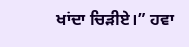ਖਾਂਦਾ ਚਿੜੀਏ।” ਹਵਾ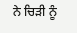ਨੇ ਚਿੜੀ ਨੂੰ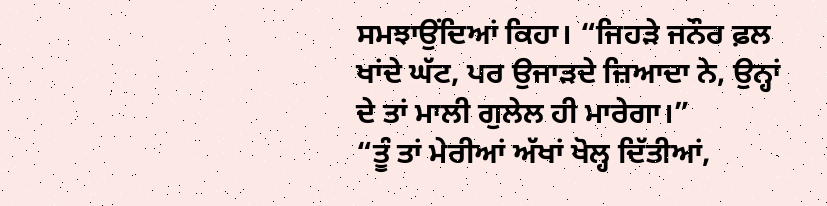ਸਮਝਾਉਂਦਿਆਂ ਕਿਹਾ। “ਜਿਹੜੇ ਜਨੌਰ ਫ਼ਲ ਖਾਂਦੇ ਘੱਟ, ਪਰ ਉਜਾੜਦੇ ਜ਼ਿਆਦਾ ਨੇ, ਉਨ੍ਹਾਂ ਦੇ ਤਾਂ ਮਾਲੀ ਗੁਲੇਲ ਹੀ ਮਾਰੇਗਾ।”
“ਤੂੰ ਤਾਂ ਮੇਰੀਆਂ ਅੱਖਾਂ ਖੋਲ੍ਹ ਦਿੱਤੀਆਂ,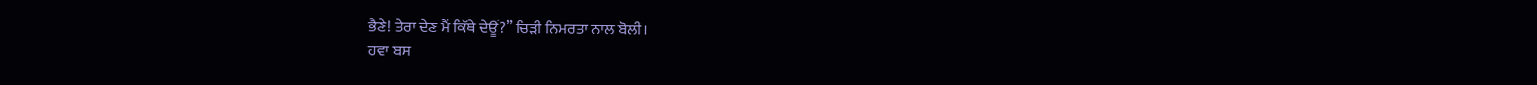ਭੈਣੇ! ਤੇਰਾ ਦੇਣ ਮੈਂ ਕਿੱਥੇ ਦੇਊਂ?” ਚਿੜੀ ਨਿਮਰਤਾ ਨਾਲ ਬੋਲੀ।
ਹਵਾ ਬਸ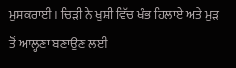ਮੁਸਕਰਾਈ। ਚਿੜੀ ਨੇ ਖੁਸ਼ੀ ਵਿੱਚ ਖੰਭ ਹਿਲਾਏ ਅਤੇ ਮੁੜ ਤੋਂ ਆਲ੍ਹਣਾ ਬਣਾਉਣ ਲਈ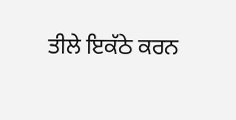ਤੀਲੇ ਇਕੱਠੇ ਕਰਨ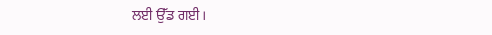ਲਈ ਉੱਡ ਗਈ।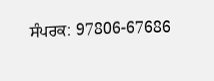ਸੰਪਰਕ: 97806-67686